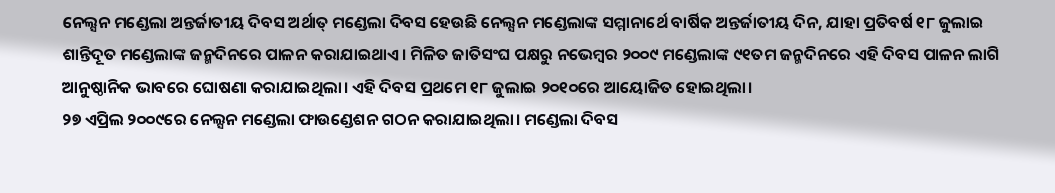ନେଲ୍ସନ ମଣ୍ଡେଲା ଅନ୍ତର୍ଜାତୀୟ ଦିବସ ଅର୍ଥାତ୍ ମଣ୍ଡେଲା ଦିବସ ହେଉଛି ନେଲ୍ସନ ମଣ୍ଡେଲାଙ୍କ ସମ୍ମାନାର୍ଥେ ବାର୍ଷିକ ଅନ୍ତର୍ଜାତୀୟ ଦିନ, ଯାହା ପ୍ରତିବର୍ଷ ୧୮ ଜୁଲାଇ ଶାନ୍ତିଦୂତ ମଣ୍ଡେଲାଙ୍କ ଜନ୍ମଦିନରେ ପାଳନ କରାଯାଇଥାଏ। ମିଳିତ ଜାତିସଂଘ ପକ୍ଷରୁ ନଭେମ୍ବର ୨୦୦୯ ମଣ୍ଡେଲାଙ୍କ ୯୧ତମ ଜନ୍ମଦିନରେ ଏହି ଦିବସ ପାଳନ ଲାଗି ଆନୁଷ୍ଠାନିକ ଭାବରେ ଘୋଷଣା କରାଯାଇଥିଲା। ଏହି ଦିବସ ପ୍ରଥମେ ୧୮ ଜୁଲାଇ ୨୦୧୦ରେ ଆୟୋଜିତ ହୋଇଥିଲା।
୨୭ ଏପ୍ରିଲ ୨୦୦୯ରେ ନେଲ୍ସନ ମଣ୍ଡେଲା ଫାଉଣ୍ଡେଶନ ଗଠନ କରାଯାଇଥିଲା। ମଣ୍ଡେଲା ଦିବସ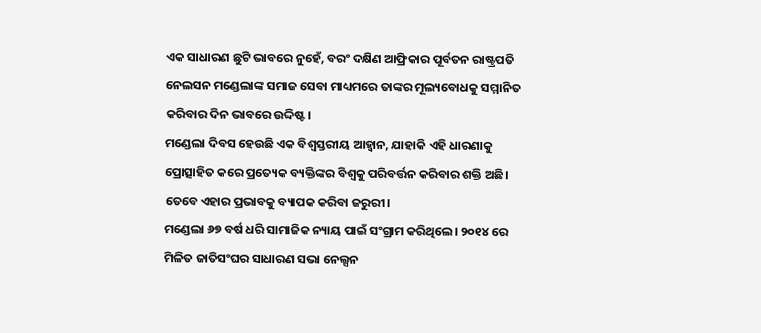ଏକ ସାଧାରଣ ଛୁଟି ଭାବରେ ନୁହେଁ, ବରଂ ଦକ୍ଷିଣ ଆଫ୍ରିକାର ପୂର୍ବତନ ରାଷ୍ଟ୍ରପତି ନେଲସନ ମଣ୍ଡେଲାଙ୍କ ସମାଜ ସେବା ମାଧ୍ୟମରେ ତାଙ୍କର ମୂଲ୍ୟବୋଧକୁ ସମ୍ମାନିତ କରିବାର ଦିନ ଭାବରେ ଉଦ୍ଦିଷ୍ଟ।
ମଣ୍ଡେଲା ଦିବସ ହେଉଛି ଏକ ବିଶ୍ୱସ୍ତରୀୟ ଆହ୍ବାନ, ଯାହାକି ଏହି ଧାରଣାକୁ ପ୍ରୋତ୍ସାହିତ କରେ ପ୍ରତ୍ୟେକ ବ୍ୟକ୍ତିଙ୍କର ବିଶ୍ୱକୁ ପରିବର୍ତ୍ତନ କରିବାର ଶକ୍ତି ଅଛି। ତେବେ ଏହାର ପ୍ରଭାବକୁ ବ୍ୟାପକ କରିବା ଜରୁରୀ।
ମଣ୍ଡେଲା ୬୭ ବର୍ଷ ଧରି ସାମାଜିକ ନ୍ୟାୟ ପାଇଁ ସଂଗ୍ରାମ କରିଥିଲେ। ୨୦୧୪ ରେ ମିଳିତ ଜାତିସଂଘର ସାଧାରଣ ସଭା ନେଲ୍ସନ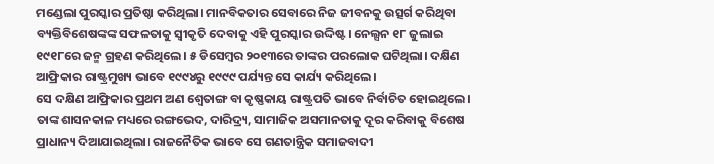ମଣ୍ଡେଲା ପୁରସ୍କାର ପ୍ରତିଷ୍ଠା କରିଥିଲା। ମାନବିକତାର ସେବାରେ ନିଜ ଜୀବନକୁ ଉତ୍ସର୍ଗ କରିଥିବା ବ୍ୟକ୍ତିବିଶେଷଙ୍କଙ୍କ ସଫଳତାକୁ ସ୍ବୀକୃତି ଦେବାକୁ ଏହି ପୁରସ୍କାର ଉଦ୍ଦିଷ୍ଟ। ନେଲ୍ସନ ୧୮ ଜୁଲାଇ ୧୯୧୮ରେ ଜନ୍ମ ଗ୍ରହଣ କରିଥିଲେ। ୫ ଡିସେମ୍ବର ୨୦୧୩ରେ ତାଙ୍କର ପରଲୋକ ଘଟିଥିଲା। ଦକ୍ଷିଣ ଆଫ୍ରିକାର ରାଷ୍ଟ୍ରମୁଖ୍ୟ ଭାବେ ୧୯୯୪ରୁ ୧୯୯୯ ପର୍ଯ୍ୟନ୍ତ ସେ କାର୍ଯ୍ୟ କରିଥିଲେ।
ସେ ଦକ୍ଷିଣ ଆଫ୍ରିକାର ପ୍ରଥମ ଅଣ ଶ୍ୱେତାଙ୍ଗ ବା କୃଷ୍ଣକାୟ ରାଷ୍ଟ୍ରପତି ଭାବେ ନିର୍ବାଚିତ ହୋଇଥିଲେ। ତାଙ୍କ ଶାସନକାଳ ମଧ୍ୟରେ ରଙ୍ଗଭେଦ, ଦାରିଦ୍ର୍ୟ, ସାମାଜିକ ଅସମାନତାକୁ ଦୂର କରିବାକୁ ବିଶେଷ ପ୍ରାଧାନ୍ୟ ଦିଆଯାଇଥିଲା। ରାଜନୈତିକ ଭାବେ ସେ ଗଣତାନ୍ତ୍ରିକ ସମାଜବାଦୀ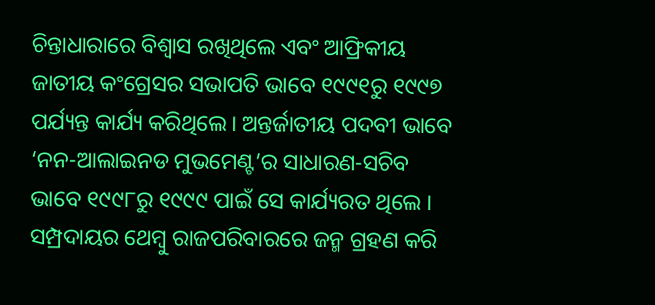ଚିନ୍ତାଧାରାରେ ବିଶ୍ୱାସ ରଖିଥିଲେ ଏବଂ ଆଫ୍ରିକୀୟ ଜାତୀୟ କଂଗ୍ରେସର ସଭାପତି ଭାବେ ୧୯୯୧ରୁ ୧୯୯୭ ପର୍ଯ୍ୟନ୍ତ କାର୍ଯ୍ୟ କରିଥିଲେ। ଅନ୍ତର୍ଜାତୀୟ ପଦବୀ ଭାବେ ‘ନନ-ଆଲାଇନଡ ମୁଭମେଣ୍ଟ’ର ସାଧାରଣ-ସଚିବ ଭାବେ ୧୯୯୮ରୁ ୧୯୯୯ ପାଇଁ ସେ କାର୍ଯ୍ୟରତ ଥିଲେ ।
ସମ୍ପ୍ରଦାୟର ଥେମ୍ବୁ ରାଜପରିବାରରେ ଜନ୍ମ ଗ୍ରହଣ କରି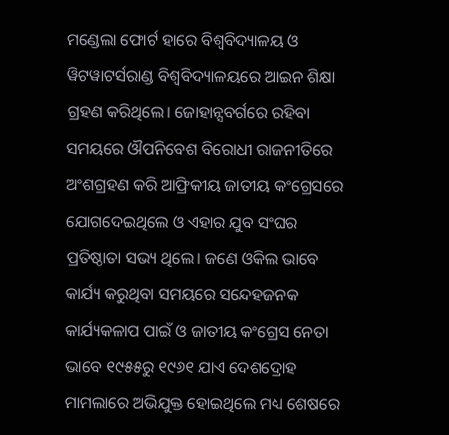ମଣ୍ଡେଲା ଫୋର୍ଟ ହାରେ ବିଶ୍ୱବିଦ୍ୟାଳୟ ଓ ୱିଟୱାଟର୍ସରାଣ୍ଡ ବିଶ୍ୱବିଦ୍ୟାଳୟରେ ଆଇନ ଶିକ୍ଷା ଗ୍ରହଣ କରିଥିଲେ। ଜୋହାନ୍ସବର୍ଗରେ ରହିବା ସମୟରେ ଔପନିବେଶ ବିରୋଧୀ ରାଜନୀତିରେ ଅଂଶଗ୍ରହଣ କରି ଆଫ୍ରିକୀୟ ଜାତୀୟ କଂଗ୍ରେସରେ ଯୋଗଦେଇଥିଲେ ଓ ଏହାର ଯୁବ ସଂଘର ପ୍ରତିଷ୍ଠାତା ସଭ୍ୟ ଥିଲେ। ଜଣେ ଓକିଲ ଭାବେ କାର୍ଯ୍ୟ କରୁଥିବା ସମୟରେ ସନ୍ଦେହଜନକ କାର୍ଯ୍ୟକଳାପ ପାଇଁ ଓ ଜାତୀୟ କଂଗ୍ରେସ ନେତା ଭାବେ ୧୯୫୫ରୁ ୧୯୬୧ ଯାଏ ଦେଶଦ୍ରୋହ ମାମଲାରେ ଅଭିଯୁକ୍ତ ହୋଇଥିଲେ ମଧ୍ୟ ଶେଷରେ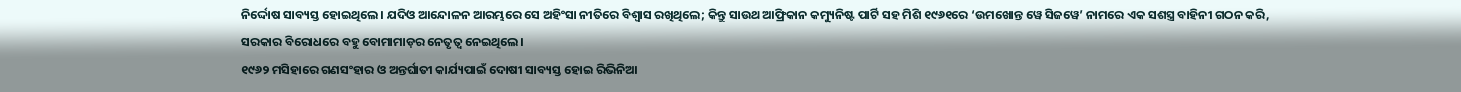ନିର୍ଦ୍ଦୋଷ ସାବ୍ୟସ୍ତ ହୋଇଥିଲେ। ଯଦିଓ ଆନ୍ଦୋଳନ ଆରମ୍ଭରେ ସେ ଅହିଂସା ନୀତିରେ ବିଶ୍ୱାସ ରଖିଥିଲେ; କିନ୍ତୁ ସାଉଥ ଆଫ୍ରିକାନ କମ୍ୟୁନିଷ୍ଟ ପାର୍ଟି ସହ ମିଶି ୧୯୬୧ରେ ‘ଉମଖୋନ୍ତ ୱେ ସିଜୱେ’ ନାମରେ ଏକ ସଶସ୍ତ୍ର ବାହିନୀ ଗଠନ କରି, ସରକାର ବିରୋଧରେ ବହୁ ବୋମାମାଡ଼ର ନେତୃତ୍ୱ ନେଇଥିଲେ।
୧୯୬୨ ମସିହାରେ ଗଣସଂହାର ଓ ଅନ୍ତର୍ଘାତୀ କାର୍ଯ୍ୟପାଇଁ ଦୋଷୀ ସାବ୍ୟସ୍ତ ହୋଇ ରିଭିନିଆ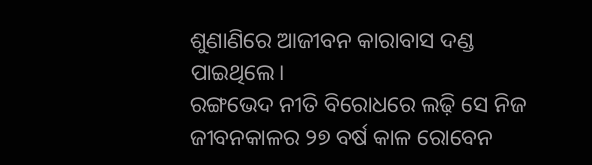ଶୁଣାଣିରେ ଆଜୀବନ କାରାବାସ ଦଣ୍ଡ ପାଇଥିଲେ।
ରଙ୍ଗଭେଦ ନୀତି ବିରୋଧରେ ଲଢ଼ି ସେ ନିଜ ଜୀବନକାଳର ୨୭ ବର୍ଷ କାଳ ରୋବେନ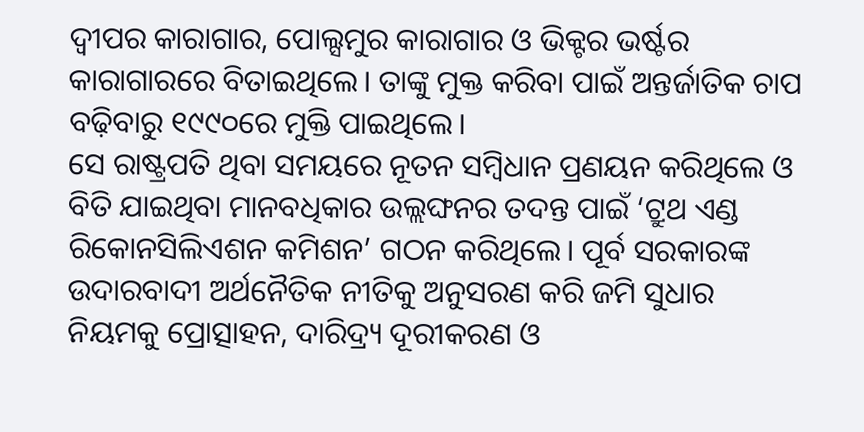ଦ୍ୱୀପର କାରାଗାର, ପୋଲ୍ସମୁର କାରାଗାର ଓ ଭିକ୍ଟର ଭର୍ଷ୍ଟର କାରାଗାରରେ ବିତାଇଥିଲେ। ତାଙ୍କୁ ମୁକ୍ତ କରିବା ପାଇଁ ଅନ୍ତର୍ଜାତିକ ଚାପ ବଢ଼ିବାରୁ ୧୯୯୦ରେ ମୁକ୍ତି ପାଇଥିଲେ।
ସେ ରାଷ୍ଟ୍ରପତି ଥିବା ସମୟରେ ନୂତନ ସମ୍ବିଧାନ ପ୍ରଣୟନ କରିଥିଲେ ଓ ବିତି ଯାଇଥିବା ମାନବଧିକାର ଉଲ୍ଲଙ୍ଘନର ତଦନ୍ତ ପାଇଁ ‘ଟ୍ରୁଥ ଏଣ୍ଡ ରିକୋନସିଲିଏଶନ କମିଶନ’ ଗଠନ କରିଥିଲେ। ପୂର୍ବ ସରକାରଙ୍କ ଉଦାରବାଦୀ ଅର୍ଥନୈତିକ ନୀତିକୁ ଅନୁସରଣ କରି ଜମି ସୁଧାର ନିୟମକୁ ପ୍ରୋତ୍ସାହନ, ଦାରିଦ୍ର୍ୟ ଦୂରୀକରଣ ଓ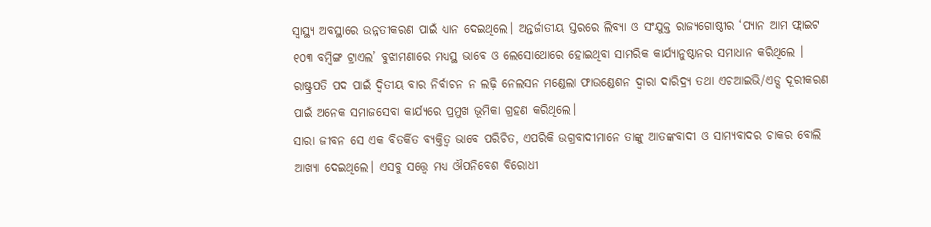ସ୍ବାସ୍ଥ୍ୟ ଅବସ୍ଥାରେ ଉନ୍ନତୀକରଣ ପାଇଁ ଧ୍ୟାନ ଦେଇଥିଲେ। ଅନ୍ତର୍ଜାତୀୟ ସ୍ତରରେ ଲିବ୍ୟା ଓ ସଂଯୁକ୍ତ ରାଜ୍ୟଗୋଷ୍ଠୀର ‘ପ୍ୟାନ ଆମ ଫ୍ଲାଇଟ ୧୦୩ ବମ୍ବିଙ୍ଗ ଟ୍ରାଏଲ’ ବୁଝାମଣାରେ ମଧ୍ୟସ୍ଥ ଭାବେ ଓ ଲେସୋଥୋରେ ହୋଇଥିବା ସାମରିକ କାର୍ଯ୍ୟାନୁଷ୍ଠାନର ସମାଧାନ କରିଥିଲେ ।
ରାଷ୍ଟ୍ରପତି ପଦ ପାଇଁ ଦ୍ୱିତୀୟ ବାର ନିର୍ବାଚନ ନ ଲଢ଼ି ନେଲସନ ମଣ୍ଡେଲା ଫାଉଣ୍ଡେଶନ ଦ୍ୱାରା ଦାରିଦ୍ର୍ୟ ତଥା ଏଚଆଇଭି/ଏଡ୍ସ ଦୂରୀକରଣ ପାଇଁ ଅନେକ ସମାଜସେବା କାର୍ଯ୍ୟରେ ପ୍ରମୁଖ ଭୂମିକା ଗ୍ରହଣ କରିଥିଲେ।
ସାରା ଜୀବନ ସେ ଏକ ବିତର୍କିତ ବ୍ୟକ୍ତିତ୍ୱ ଭାବେ ପରିଚିତ, ଏପରିକି ଉଗ୍ରବାଦୀମାନେ ତାଙ୍କୁ ଆତଙ୍କବାଦୀ ଓ ସାମ୍ୟବାଦର ଚାକର ବୋଲି ଆଖ୍ୟା ଦେଇଥିଲେ। ଏସବୁ ସତ୍ତ୍ୱେ ମଧ୍ୟ ଔପନିବେଶ ବିରୋଧୀ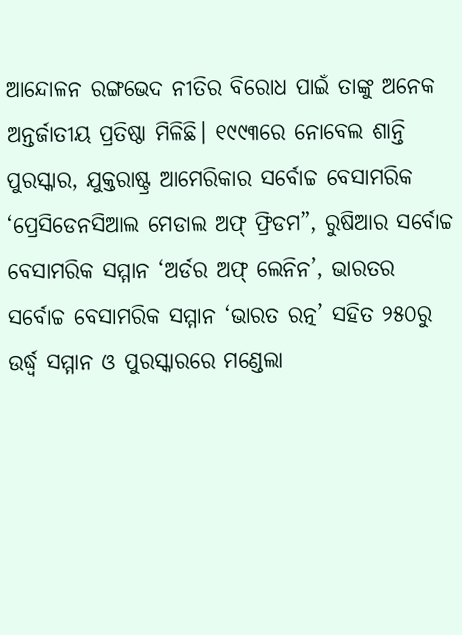ଆନ୍ଦୋଳନ ରଙ୍ଗଭେଦ ନୀତିର ବିରୋଧ ପାଇଁ ତାଙ୍କୁ ଅନେକ ଅନ୍ତର୍ଜାତୀୟ ପ୍ରତିଷ୍ଠା ମିଳିଛି। ୧୯୯୩ରେ ନୋବେଲ ଶାନ୍ତି ପୁରସ୍କାର, ଯୁକ୍ତରାଷ୍ଟ୍ର ଆମେରିକାର ସର୍ବୋଚ୍ଚ ବେସାମରିକ ‘ପ୍ରେସିଡେନସିଆଲ ମେଡାଲ ଅଫ୍ ଫ୍ରିଡମ”, ରୁଷିଆର ସର୍ବୋଚ୍ଚ ବେସାମରିକ ସମ୍ମାନ ‘ଅର୍ଡର ଅଫ୍ ଲେନିନ’, ଭାରତର ସର୍ବୋଚ୍ଚ ବେସାମରିକ ସମ୍ମାନ ‘ଭାରତ ରତ୍ନ’ ସହିତ ୨୫୦ରୁ ଉର୍ଦ୍ଧ୍ୱ ସମ୍ମାନ ଓ ପୁରସ୍କାରରେ ମଣ୍ଡେଲା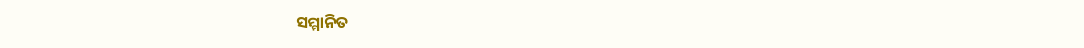ସମ୍ମାନିତ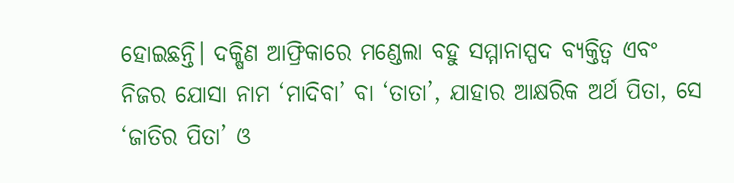ହୋଇଛନ୍ତି। ଦକ୍ଷିଣ ଆଫ୍ରିକାରେ ମଣ୍ଡେଲା ବହୁ ସମ୍ମାନାସ୍ପଦ ବ୍ୟକ୍ତିତ୍ୱ ଏବଂ ନିଜର ଯୋସା ନାମ ‘ମାଦିବା’ ବା ‘ତାତା’, ଯାହାର ଆକ୍ଷରିକ ଅର୍ଥ ପିତା, ସେ ‘ଜାତିର ପିତା’ ଓ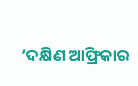‘ଦକ୍ଷିଣ ଆଫ୍ରିକାର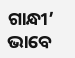ଗାନ୍ଧୀ’ ଭାବେ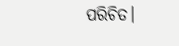ପରିଚିତ।